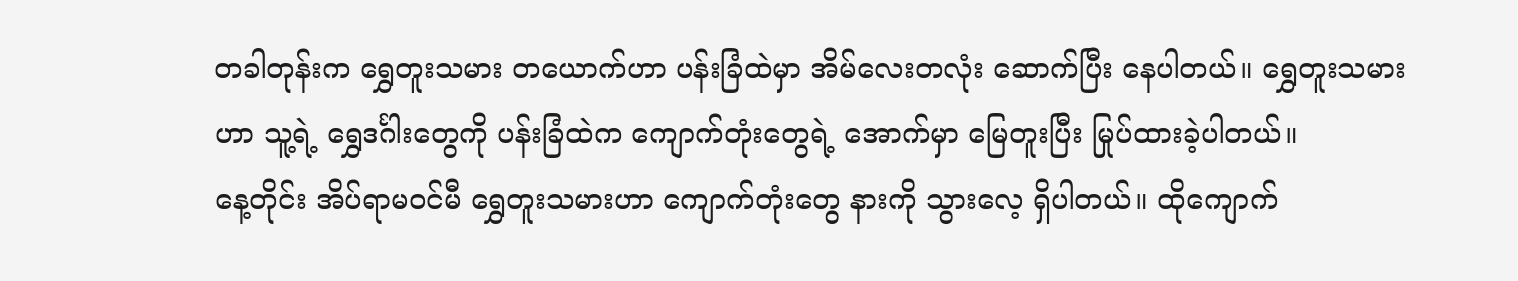တခါတုန်းက ရွှေတူးသမား တယောက်ဟာ ပန်းခြံထဲမှာ အိမ်လေးတလုံး ဆောက်ပြီး နေပါတယ်။ ရွှေတူးသမားဟာ သူ့ရဲ့ ရွှေဒင်္ဂါးတွေကို ပန်းခြံထဲက ကျောက်တုံးတွေရဲ့ အောက်မှာ မြေတူးပြီး မြုပ်ထားခဲ့ပါတယ်။
နေ့တိုင်း အိပ်ရာမဝင်မီ ရွှေတူးသမားဟာ ကျောက်တုံးတွေ နားကို သွားလေ့ ရှိပါတယ်။ ထိုကျောက်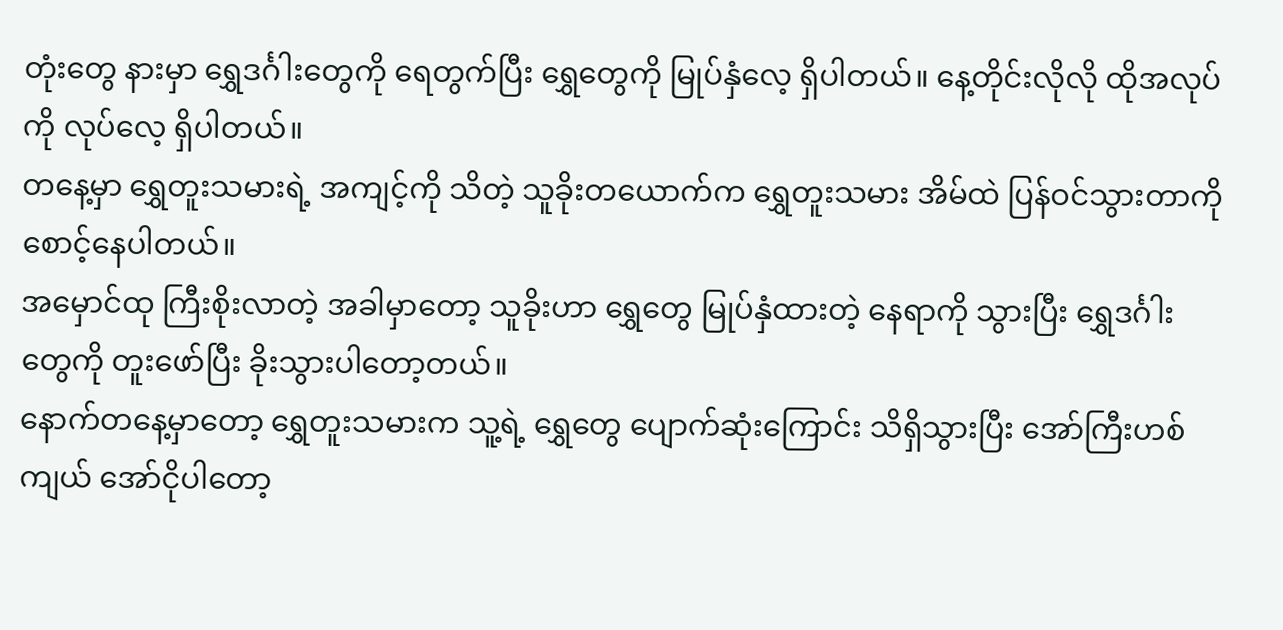တုံးတွေ နားမှာ ရွှေဒင်္ဂါးတွေကို ရေတွက်ပြီး ရွှေတွေကို မြုပ်နှံလေ့ ရှိပါတယ်။ နေ့တိုင်းလိုလို ထိုအလုပ်ကို လုပ်လေ့ ရှိပါတယ်။
တနေ့မှာ ရွှေတူးသမားရဲ့ အကျင့်ကို သိတဲ့ သူခိုးတယောက်က ရွှေတူးသမား အိမ်ထဲ ပြန်ဝင်သွားတာကို စောင့်နေပါတယ်။
အမှောင်ထု ကြီးစိုးလာတဲ့ အခါမှာတော့ သူခိုးဟာ ရွှေတွေ မြုပ်နှံထားတဲ့ နေရာကို သွားပြီး ရွှေဒင်္ဂါးတွေကို တူးဖော်ပြီး ခိုးသွားပါတော့တယ်။
နောက်တနေ့မှာတော့ ရွှေတူးသမားက သူ့ရဲ့ ရွှေတွေ ပျောက်ဆုံးကြောင်း သိရှိသွားပြီး အော်ကြီးဟစ်ကျယ် အော်ငိုပါတော့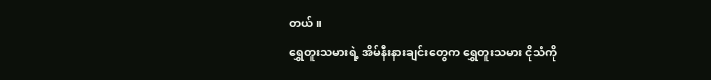တယ်။
ရွှေတူးသမားရဲ့ အိမ်နီးနားချင်းတွေက ရွှေတူးသမား ငိုသံကို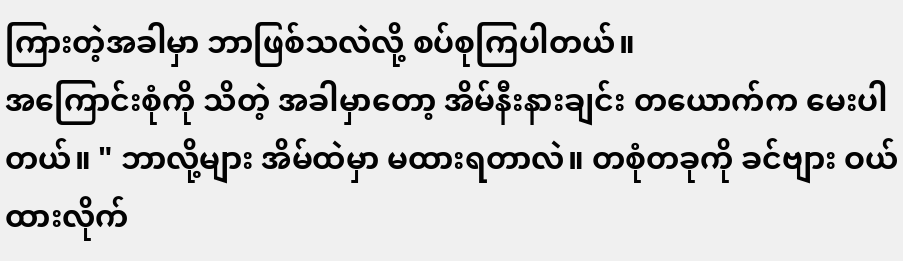ကြားတဲ့အခါမှာ ဘာဖြစ်သလဲလို့ စပ်စုကြပါတယ်။
အကြောင်းစုံကို သိတဲ့ အခါမှာတော့ အိမ်နီးနားချင်း တယောက်က မေးပါတယ်။ " ဘာလို့များ အိမ်ထဲမှာ မထားရတာလဲ။ တစုံတခုကို ခင်ဗျား ဝယ်ထားလိုက်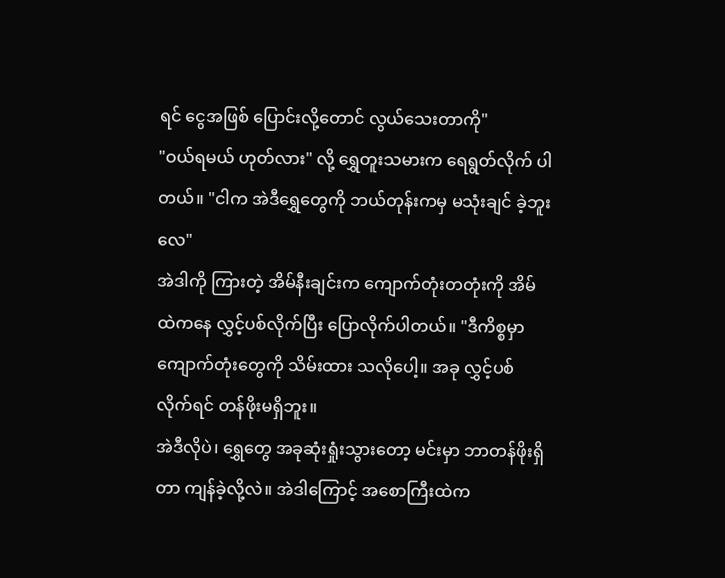ရင် ငွေအဖြစ် ပြောင်းလို့တောင် လွယ်သေးတာကို"
"ဝယ်ရမယ် ဟုတ်လား" လို့ ရွှေတူးသမားက ရေရွတ်လိုက် ပါတယ်။ "ငါက အဲဒီရွှေတွေကို ဘယ်တုန်းကမှ မသုံးချင် ခဲ့ဘူးလေ"
အဲဒါကို ကြားတဲ့ အိမ်နီးချင်းက ကျောက်တုံးတတုံးကို အိမ်ထဲကနေ လွှင့်ပစ်လိုက်ပြီး ပြောလိုက်ပါတယ်။ "ဒီကိစ္စမှာ ကျောက်တုံးတွေကို သိမ်းထား သလိုပေါ့။ အခု လွှင့်ပစ်လိုက်ရင် တန်ဖိုးမရှိဘူး။
အဲဒီလိုပဲ၊ ရွှေတွေ အခုဆုံးရှုံးသွားတော့ မင်းမှာ ဘာတန်ဖိုးရှိတာ ကျန်ခဲ့လို့လဲ။ အဲဒါကြောင့် အစောကြီးထဲက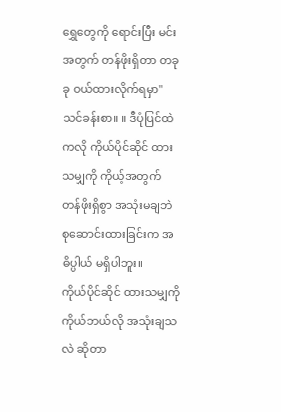ရွှေတွေကို ရောင်းပြီး မင်းအတွက် တန်ဖိုးရှိတာ တခုခု ဝယ်ထားလိုက်ရမှာ"
သင်ခန်းစာ။ ။ ဒီပုံပြင်ထဲကလို ကိုယ်ပိုင်ဆိုင် ထားသမျှကို ကိုယ့်အတွက် တန်ဖိုးရှိစွာ အသုံးမချဘဲ စုဆောင်းထားခြင်းက အဓိပ္ပါယ် မရှိပါဘူး။
ကိုယ်ပိုင်ဆိုင် ထားသမျှကို ကိုယ်ဘယ်လို အသုံးချသလဲ ဆိုတာ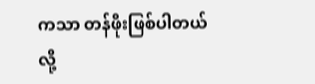ကသာ တန်ဖိုးဖြစ်ပါတယ် လို့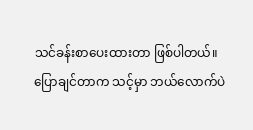သင်ခန်းစာပေးထားတာ ဖြစ်ပါတယ်။
ပြောချင်တာက သင့်မှာ ဘယ်လောက်ပဲ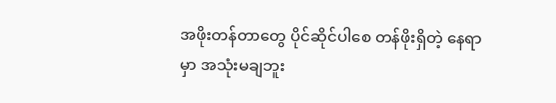အဖိုးတန်တာတွေ ပိုင်ဆိုင်ပါစေ တန်ဖိုးရှိတဲ့ နေရာမှာ အသုံးမချဘူး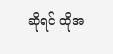ဆိုရင် ထိုအ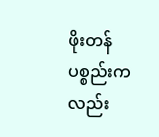ဖိုးတန် ပစ္စည်းကလည်း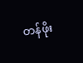တန်ဖိုး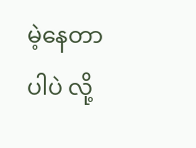မဲ့နေတာပါပဲ လို့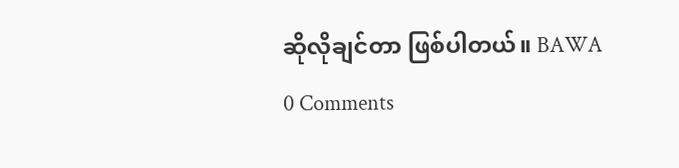ဆိုလိုချင်တာ ဖြစ်ပါတယ်။ BAWA
0 Comments